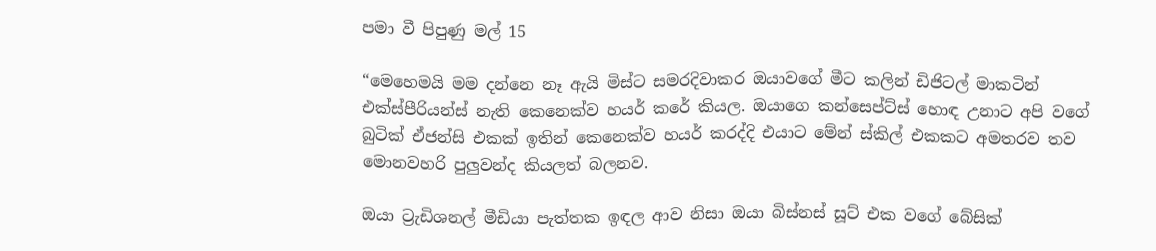පමා වී පිපුණු මල් 15

“මෙහෙමයි මම දන්නෙ නෑ ඇයි මිස්ට සමරදිවාකර ඔයාවගේ මීට කලින් ඩිජිටල් මාකටින් එක්ස්පීරියන්ස් නැති කෙනෙක්ව හයර් කරේ කියල. ඔයාගෙ කන්සෙප්ට්ස් හොඳ උනාට අපි වගේ බුටික් ඒජන්සි එකක් ඉතින් කෙනෙක්ව හයර් කරද්දි එයාට මේන් ස්කිල් එකකට අමතරව තව මොනවහරි පුලුවන්ද කියලත් බලනව.

ඔයා ට්‍රැඩිශනල් මීඩියා පැත්තක ඉඳල ආව නිසා ඔයා බිස්නස් සූට් එක වගේ බේසික්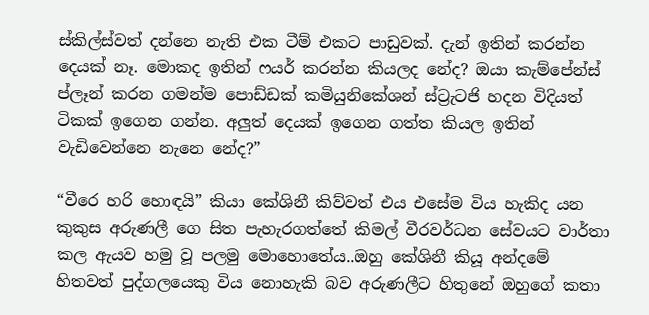ස්කිල්ස්වත් දන්නෙ නැති එක ටීම් එකට පාඩුවක්. දැන් ඉතින් කරන්න දෙයක් නෑ. මොකද ඉතින් ෆයර් කරන්න කියලද නේද? ඔයා කැම්පේන්ස් ප්ලෑන් කරන ගමන්ම පොඩ්ඩක් කමියුනිකේශන් ස්ට්‍රැටජි හදන විදියත් ටිකක් ඉගෙන ගන්න. අලුත් දෙයක් ඉගෙන ගත්ත කියල ඉතින් වැඩිවෙන්නෙ නැනෙ නේද?”

“වීරෙ හරි හොඳයි” කියා කේශිනී කිව්වත් එය එසේම විය හැකිද යන කුකුස අරුණලී ගෙ සිත පැහැරගත්තේ කිමල් වීරවර්ධන සේවයට වාර්තා කල ඇයව හමු වූ පලමු මොහොතේය..ඔහු කේශිනී කියූ අන්දමේ හිතවත් පුද්ගලයෙකු විය නොහැකි බව අරුණලීට හිතුනේ ඔහුගේ කතා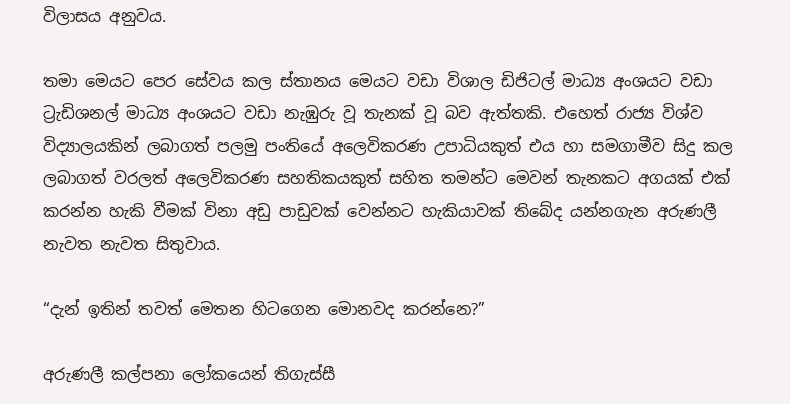විලාසය අනුවය.

තමා මෙයට පෙර සේවය කල ස්තානය මෙයට වඩා විශාල ඩිජිටල් මාධ්‍ය අංශයට වඩා ට්‍රැඩිශනල් මාධ්‍ය අංශයට වඩා නැඹුරු වූ තැනක් වූ බව ඇත්තකි. එහෙත් රාජ්‍ය විශ්ව විද්‍යාලයකින් ලබාගත් පලමු පංතියේ අලෙවිකරණ උපාධියකුත් එය හා සමගාමීව සිදු කල ලබාගත් වරලත් අලෙවිකරණ සහතිකයකුත් සහිත තමන්ට මෙවන් තැනකට අගයක් එක් කරන්න හැකි වීමක් විනා අඩු පාඩුවක් වෙන්නට හැකියාවක් තිබේද යන්නගැන අරුණලී නැවත නැවත සිතුවාය.

“දැන් ඉතින් තවත් මෙතන හිටගෙන මොනවද කරන්නෙ?”

අරුණලී කල්පනා ලෝකයෙන් තිගැස්සී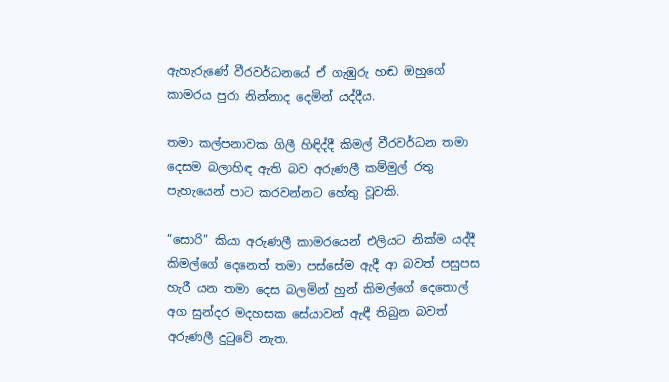ඇහැරුණේ වීරවර්ධනයේ ඒ ගැඹුරු හඬ ඔහුගේ කාමරය පුරා නින්නාද දෙමින් යද්දීය.

තමා කල්පනාවක ගිලී හිඳිද්දී කිමල් වීරවර්ධන තමා දෙසම බලාහිඳ ඇති බව අරුණලී කම්මුල් රතු පැහැයෙන් පාට කරවන්නට හේතු වූවකි.

“සොරි” කියා අරුණලී කාමරයෙන් එලියට නික්ම යද්දී කිමල්ගේ දෙනෙත් තමා පස්සේම ඇදී ආ බවත් පසුපස හැරී යන තමා දෙස බලමින් හුන් කිමල්ගේ දෙතොල් අග සුන්දර මදහසක සේයාවන් ඇඳී තිබුන බවත් අරුණලී දුටුවේ නැත.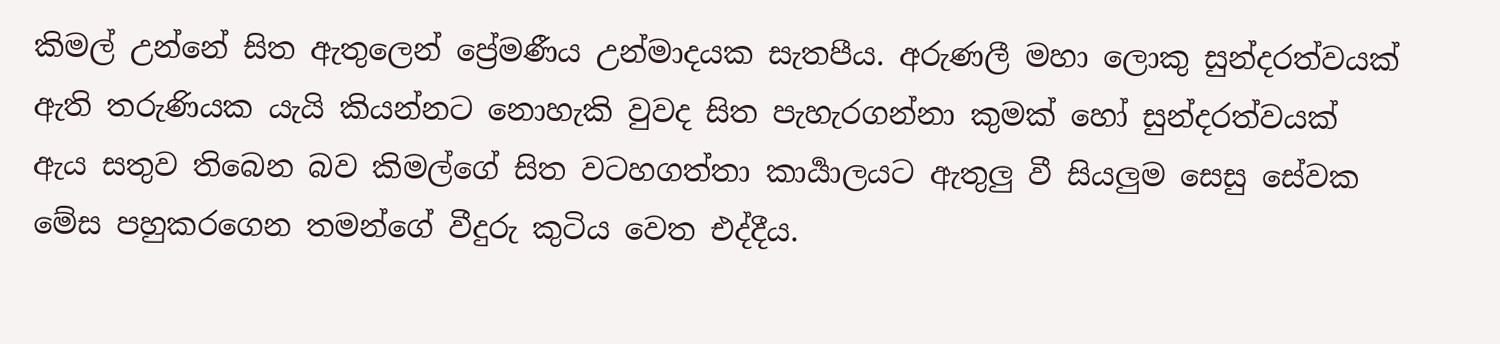කිමල් උන්නේ සිත ඇතුලෙන් ප්‍රේමණීය උන්මාදයක සැතපීය. අරුණලී මහා ලොකු සුන්දරත්වයක් ඇති තරුණියක යැයි කියන්නට නොහැකි වුවද සිත පැහැරගන්නා කුමක් හෝ සුන්දරත්වයක් ඇය සතුව තිබෙන බව කිමල්ගේ සිත වටහගත්තා කාර්‍යාලයට ඇතුලු වී සියලුම සෙසු සේවක මේස පහුකරගෙන තමන්ගේ වීදුරු කුටිය වෙත එද්දීය.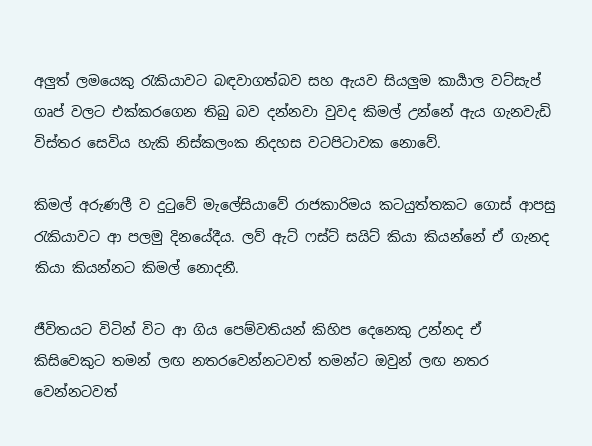අලුත් ලමයෙකු රැකියාවට බඳවාගත්බව සහ ඇයව සියලුම කාර්‍යාල වට්සැප් ගෘප් වලට එක්කරගෙන තිබු බව දන්නවා වුවද කිමල් උන්නේ ඇය ගැනවැඩි විස්තර සෙවිය හැකි නිස්කලංක නිදහස වටපිටාවක නොවේ.

කිමල් අරුණලී ව දුටුවේ මැලේසියාවේ රාජකාරිමය කටයුත්තකට ගොස් ආපසු රැකියාවට ආ පලමු දිනයේදීය. ලව් ඇට් ෆස්ට් සයිට් කියා කියන්නේ ඒ ගැනද කියා කියන්නට කිමල් නොදනී.

ජීවිතයට විටින් විට ආ ගිය පෙම්වතියන් කිහිප දෙනෙකු උන්නද ඒ කිසිවෙකුට තමන් ලඟ නතරවෙන්නටවත් තමන්ට ඔවුන් ලඟ නතර වෙන්නටවත්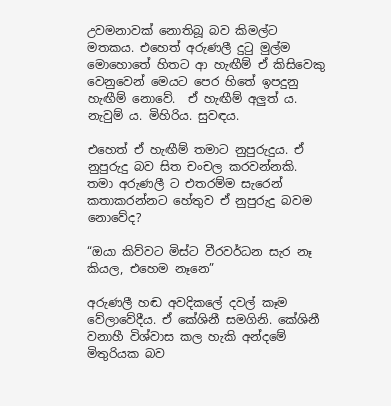උවමනාවක් නොතිබූ බව කිමල්ට මතකය. එහෙත් අරුණලී දුටු මුල්ම මොහොතේ හිතට ආ හැඟීම් ඒ කිසිවෙකු වෙනුවෙන් මෙයට පෙර හිතේ ඉපදුනු හැඟීම් නොවේ.  ඒ හැඟීම් අලුත් ය. නැවුම් ය. මිහිරිය. සුවඳය.

එහෙත් ඒ හැඟීම් තමාට නුපුරුදුය. ඒ නුපුරුදු බව සිත චංචල කරවන්නකි. තමා අරුණලී ට එතරම්ම සැරෙන් කතාකරන්නට හේතුව ඒ නුපුරුදු බවම නොවේද?

“ඔයා කිව්වට මිස්ට වීරවර්ධන සැර නෑ කියල, එහෙම නෑනෙ”

අරුණලී හඬ අවදිකලේ දවල් කෑම වේලාවේදීය. ඒ කේශිනී සමගිනි. කේශිනී වනාහී විශ්වාස කල හැකි අන්දමේ මිතුරියක බව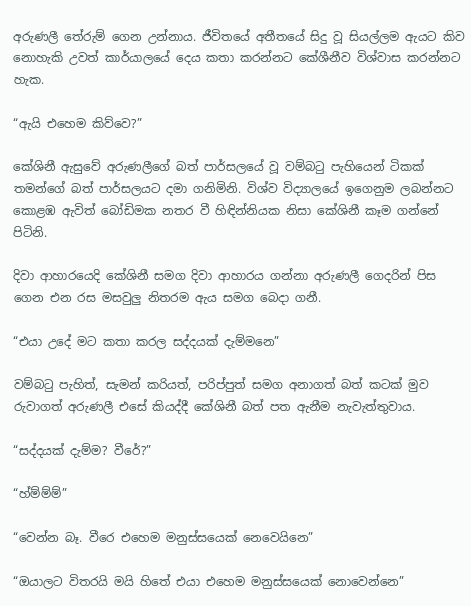අරුණලී තේරුම් ගෙන උන්නාය. ජීවිතයේ අතීතයේ සිදු වූ සියල්ලම ඇයට කිව නොහැකි උවත් කාර්යාලයේ දෙය කතා කරන්නට කේශීනීව විශ්වාස කරන්නට හැක.

“ඇයි එහෙම කිව්වෙ?”

කේශිනී ඇසුවේ අරුණලීගේ බත් පාර්සලයේ වූ වම්බටු පැහියෙන් ටිකක් තමන්ගේ බත් පාර්සලයට දමා ගනිමිනි. විශ්ව විද්‍යාලයේ ඉගෙනුම ලබන්නට කොළඹ ඇවිත් බෝඩිමක නතර වී හිඳින්නියක නිසා කේශිනී කෑම ගන්නේ පිටිනි.

දිවා ආහාරයෙදි කේශිනී සමග දිවා ආහාරය ගන්නා අරුණලී ගෙදරින් පිස ගෙන එන රස මසවුලු නිතරම ඇය සමග බෙදා ගනී.

“එයා උදේ මට කතා කරල සද්දයක් දැම්මනෙ”

වම්බටු පැහිත්, සැමන් කරියත්, පරිප්පුත් සමග අනාගත් බත් කටක් මුව රුවාගත් අරුණලී එසේ කියද්දී කේශිනී බත් පත ඇනීම නැවැත්තුවාය.

“සද්දයක් දැම්ම? වීරේ?”

“හ්ම්ම්ම්”

“වෙන්න බෑ. වීරෙ එහෙම මනුස්සයෙක් නෙවෙයිනෙ”

“ඔයාලට විතරයි මයි හිතේ එයා එහෙම මනුස්සයෙක් නොවෙන්නෙ”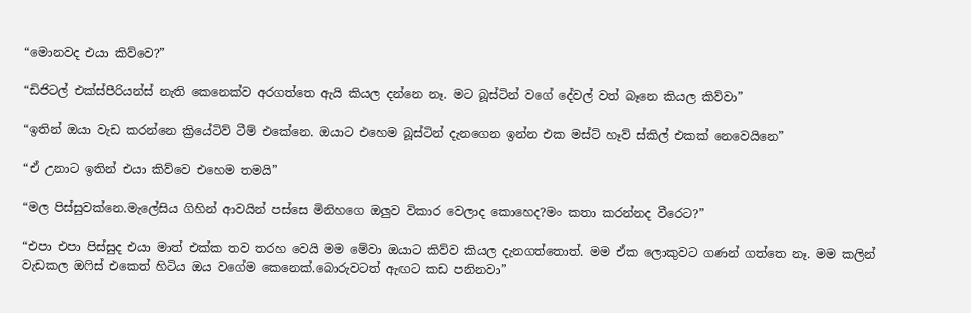“මොනවද එයා කිව්වෙ?”

“ඩිජිටල් එක්ස්පීරියන්ස් නැති කෙනෙක්ව අරගත්තෙ ඇයි කියල දන්නෙ නෑ. මට බූස්ටින් වගේ දේවල් වත් බෑනෙ කියල කිව්වා”

“ඉතින් ඔයා වැඩ කරන්නෙ ක්‍රියේටිව් ටීම් එකේනෙ. ඔයාට එහෙම බූස්ටින් දැනගෙන ඉන්න එක මස්ට් හෑව් ස්කිල් එකක් නෙවෙයිනෙ”

“ඒ උනාට ඉතින් එයා කිව්වෙ එහෙම තමයි”

“මල පිස්සුවක්නෙ.මැලේසිය ගිහින් ආවයින් පස්සෙ මිනිහගෙ ඔලුව විකාර වෙලාද කොහෙද?මං කතා කරන්නද වීරෙට?”

“එපා එපා පිස්සුද එයා මාත් එක්ක තව තරහ වෙයි මම මේවා ඔයාට කිව්ව කියල දැනගත්තොත්. මම ඒක ලොකුවට ගණන් ගත්තෙ නෑ. මම කලින් වැඩකල ඔෆිස් එකෙත් හිටිය ඔය වගේම කෙනෙක්.බොරුවටත් ඇඟට කඩ පනිනවා”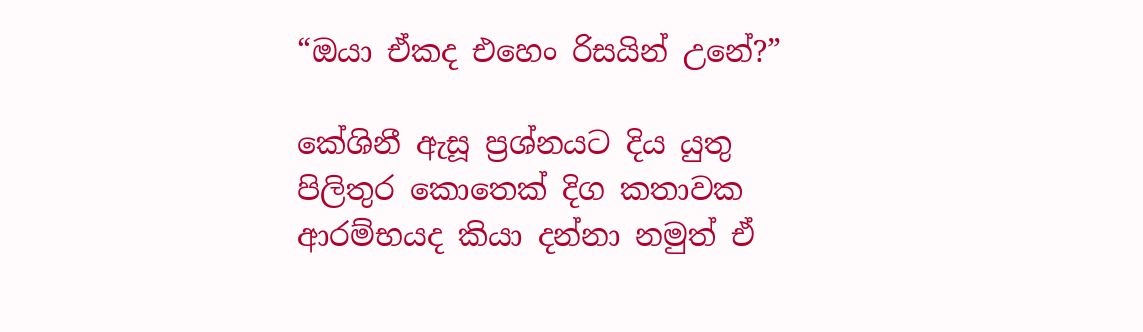“ඔයා ඒකද එහෙං රිසයින් උනේ?”

කේශිනී ඇසූ ප්‍රශ්නයට දිය යුතු පිලිතුර කොතෙක් දිග කතාවක ආරම්භයද කියා දන්නා නමුත් ඒ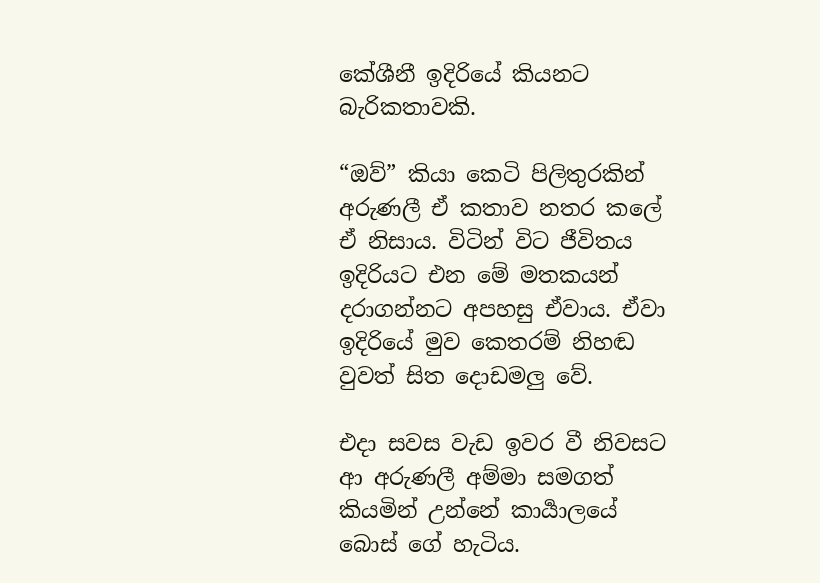කේශීනී ඉදිරියේ කියනට බැරිකතාවකි.

“ඔව්” කියා කෙටි පිලිතුරකින් අරුණලී ඒ කතාව නතර කලේ ඒ නිසාය. විටින් විට ජීවිතය ඉදිරියට එන මේ මතකයන් දරාගන්නට අපහසු ඒවාය. ඒවා ඉදිරියේ මුව කෙතරම් නිහඬ වුවත් සිත දොඩමලු වේ.

එදා සවස වැඩ ඉවර වී නිවසට ආ අරුණලී අම්මා සමගත් කියමින් උන්නේ කාර්‍යාලයේ බොස් ගේ හැටිය.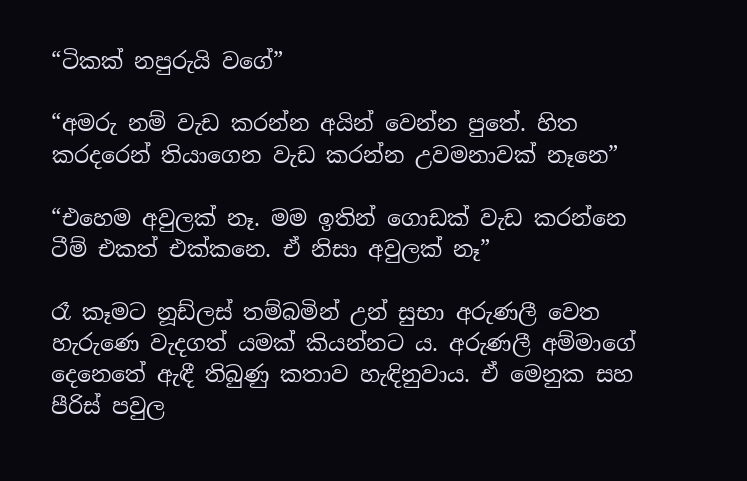“ටිකක් නපුරුයි වගේ”

“අමරු නම් වැඩ කරන්න අයින් වෙන්න පුතේ. හිත කරදරෙන් තියාගෙන වැඩ කරන්න උවමනාවක් නෑනෙ”

“එහෙම අවුලක් නෑ. මම ඉතින් ගොඩක් වැඩ කරන්නෙ ටීම් එකත් එක්කනෙ. ඒ නිසා අවුලක් නෑ”

රෑ කෑමට නූඩ්ලස් තම්බමින් උන් සුභා අරුණලී වෙත හැරුණෙ වැදගත් යමක් කියන්නට ය. අරුණලී අම්මාගේ දෙනෙතේ ඇඳී තිබුණු කතාව හැඳිනුවාය. ඒ මෙනුක සහ පීරිස් පවුල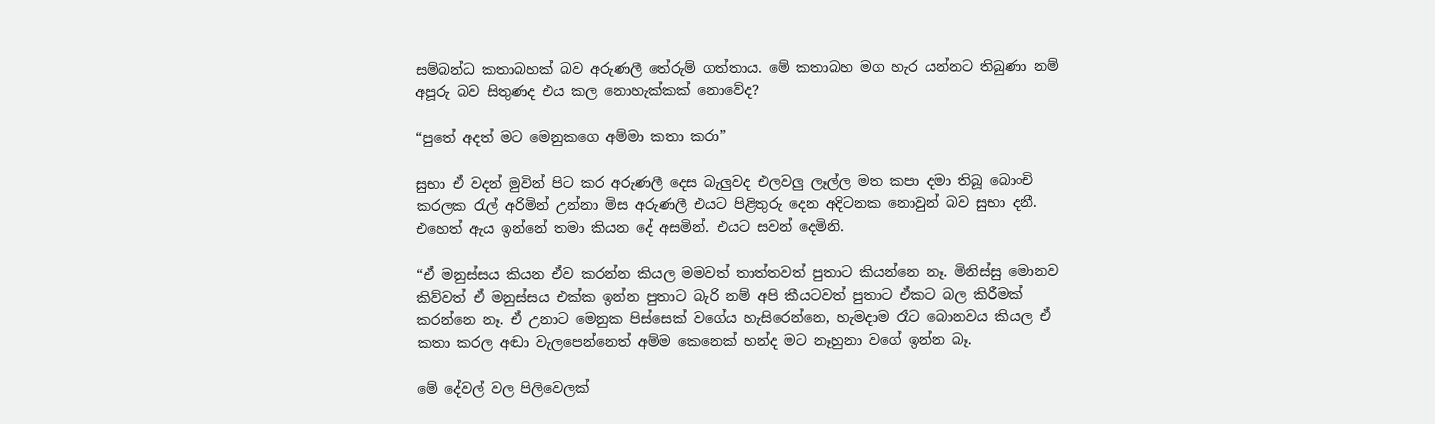සම්බන්ධ කතාබහක් බව අරුණලී තේරුම් ගත්තාය. මේ කතාබහ මග හැර යන්නට තිබුණා නම් අපූරු බව සිතුණද එය කල නොහැක්කක් නොවේද?

“පුතේ අදත් මට මෙනුකගෙ අම්මා කතා කරා”

සුභා ඒ වදන් මුවින් පිට කර අරුණලී දෙස බැලුවද එලවලු ලෑල්ල මත කපා දමා තිබූ බොංචි කරලක රැල් අරිමින් උන්නා මිස අරුණලී එයට පිළිතුරු දෙන අදිටනක නොවුන් බව සුභා දනී. එහෙත් ඇය ඉන්නේ තමා කියන දේ අසමින්. එයට සවන් දෙමිනි.

“ඒ මනුස්සය කියන ඒව කරන්න කියල මමවත් තාත්තවත් පුතාට කියන්නෙ නෑ. මිනිස්සු මොනව කිව්වත් ඒ මනුස්සය එක්ක ඉන්න පුතාට බැරි නම් අපි කීයටවත් පුතාට ඒකට බල කිරීමක් කරන්නෙ නෑ. ඒ උනාට මෙනුක පිස්සෙක් වගේය හැසිරෙන්නෙ, හැමදාම රෑට බොනවය කියල ඒ කතා කරල අඬා වැලපෙන්නෙත් අම්ම කෙනෙක් හන්ද මට නෑහුනා වගේ ඉන්න බෑ.

මේ දේවල් වල පිලිවෙලක්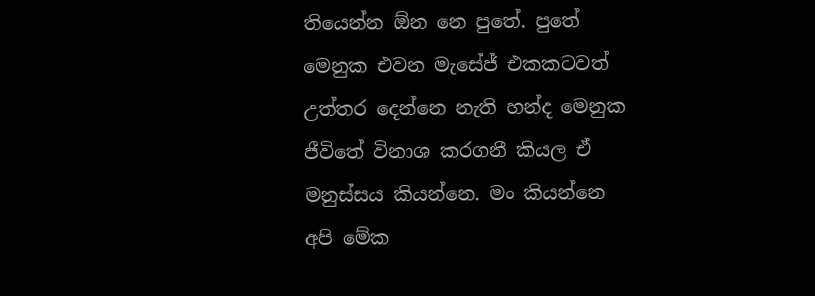තියෙන්න ඕන නෙ පුතේ. පුතේ මෙනුක එවන මැසේජ් එකකටවත් උත්තර දෙන්නෙ නැති හන්ද මෙනුක ජීවිතේ විනාශ කරගනී කියල ඒ මනුස්සය කියන්නෙ. මං කියන්නෙ අපි මේක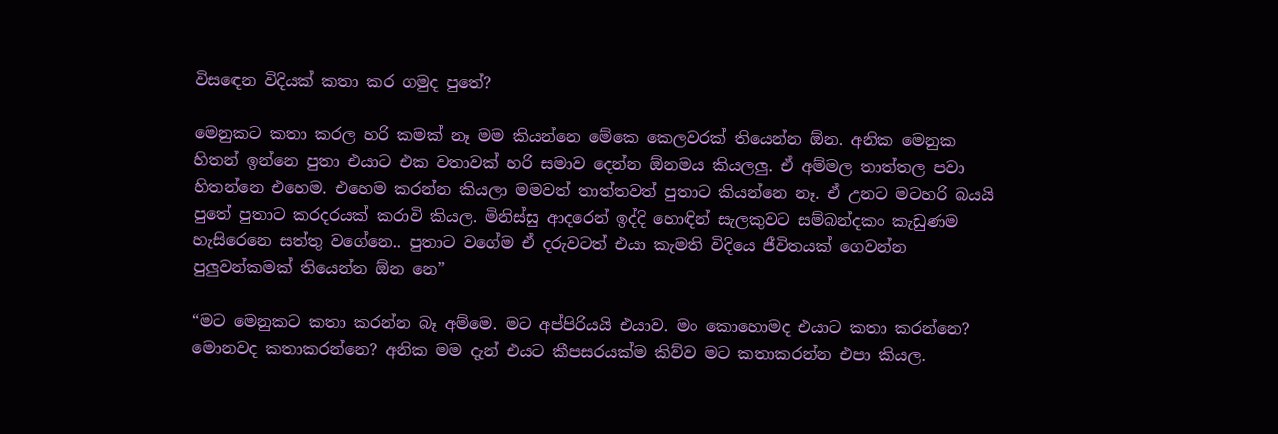විසඳෙන විදියක් කතා කර ගමුද පුතේ?

මෙනුකට කතා කරල හරි කමක් නෑ මම කියන්නෙ මේකෙ කෙලවරක් තියෙන්න ඕන. අනික මෙනුක හිතන් ඉන්නෙ පුතා එයාට එක වතාවක් හරි සමාව දෙන්න ඕනමය කියලලු. ඒ අම්මල තාත්තල පවා හිතන්නෙ එහෙම. එහෙම කරන්න කියලා මමවත් තාත්තවත් පුතාට කියන්නෙ නෑ. ඒ උනට මටහරි බයයි පුතේ පුතාට කරදරයක් කරාවි කියල. මිනිස්සු ආදරෙන් ඉද්දි හොඳින් සැලකුවට සම්බන්දකං කැඩුණම හැසිරෙනෙ සත්තු වගේනෙ.. පුතාට වගේම ඒ දරුවටත් එයා කැමති විදියෙ ජීවිතයක් ගෙවන්න පුලුවන්කමක් තියෙන්න ඕන නෙ”

“මට මෙනුකට කතා කරන්න බෑ අම්මෙ. මට අප්පිරියයි එයාව. මං කොහොමද එයාට කතා කරන්නෙ? මොනවද කතාකරන්නෙ? අනික මම දැන් එයට කීපසරයක්ම කිව්ව මට කතාකරන්න එපා කියල.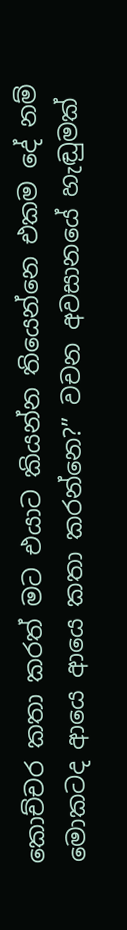කොච්චර කතා කරත් මට එයාට කියන්න තියෙන්නෙ එකම දේ නම් මොකටද ආයෙ ආයෙ කතා කරන්නෙ?” වචන අවසානයේ හැඬුමක්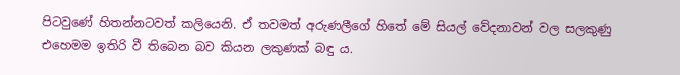පිටවුණේ හිතන්නටවත් කලියෙනි. ඒ තවමත් අරුණලීගේ හිතේ මේ සියල් වේදනාවන් වල සලකුණු එහෙමම ඉතිරි වී තිබෙන බව කියන ලකුණක් බඳු ය.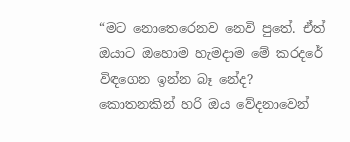“මට නොතෙරෙනව නෙවි පුතේ. ඒත් ඔයාට ඔහොම හැමදාම මේ කරදරේ විඳගෙන ඉන්න බෑ නේද? කොතනකින් හරි ඔය වේදනාවෙන්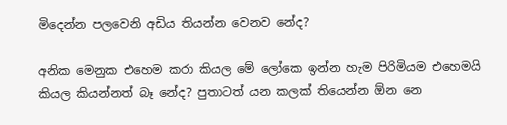මිදෙන්න පලවෙනි අඩිය තියන්න වෙනව නේද?

අනික මෙනුක එහෙම කරා කියල මේ ලෝකෙ ඉන්න හැම පිරිමියම එහෙමයි කියල කියන්නත් බෑ නේද? පුතාටත් යන කලක් තියෙන්න ඕන නෙ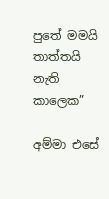පුතේ මමයි තාත්තයි නැති කාලෙක”

අම්මා එසේ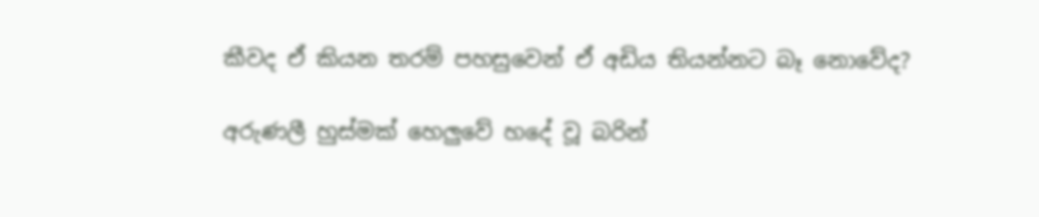කීවද ඒ කියන තරම් පහසුවෙන් ඒ අඩිය තියන්නට බෑ නොවේද?

අරුණලී හුස්මක් හෙලුවේ හදේ වූ බරින්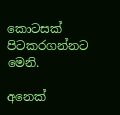කොටසක් පිටකරගන්නට මෙනි.

අනෙක්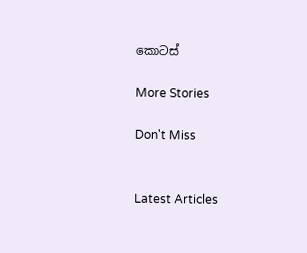කොටස්

More Stories

Don't Miss


Latest Articles